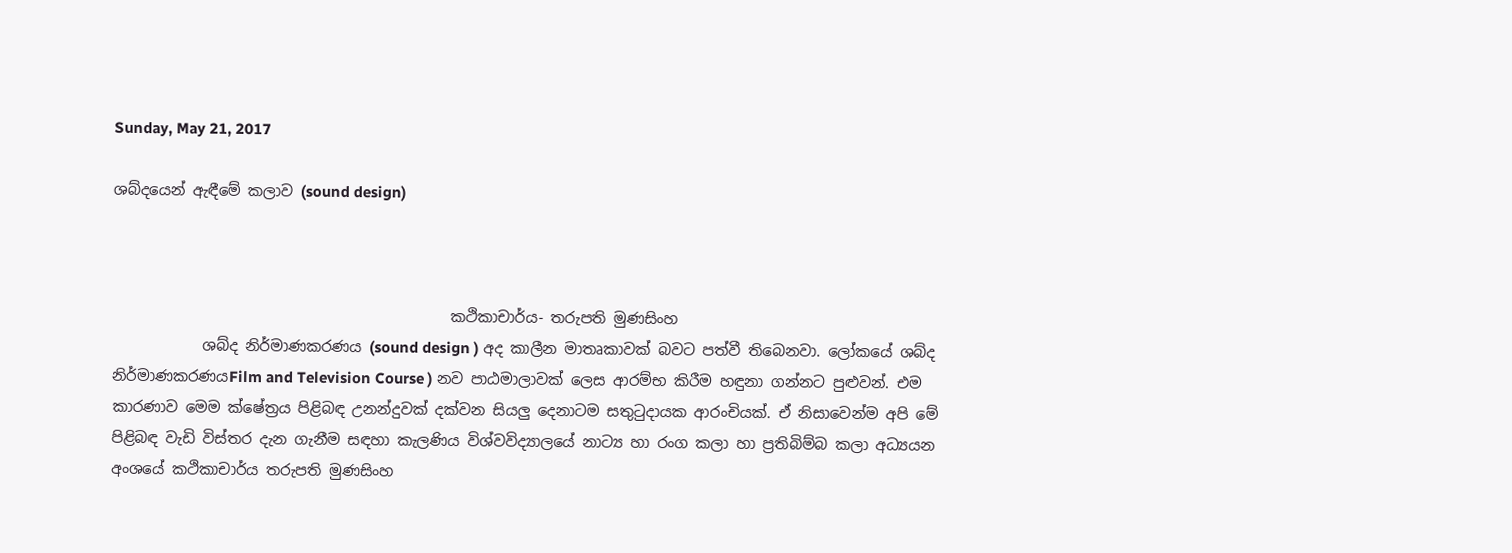Sunday, May 21, 2017

ශබ්දයෙන් ඇඳීමේ කලාව (sound design)



                                             කථිකාචාර්ය‐ තරුපති මුණසිංහ
            ශබ්ද නිර්මාණකරණය (sound design ) අද කාලීන මාතෘකාවක් බවට පත්වී තිබෙනවා. ලෝකයේ ශබ්ද නිර්මාණකරණයFilm and Television Course ) නව පාඨමාලාවක් ලෙස ආරම්භ කිරීම හඳුනා ගන්නට පුළුවන්. එම කාරණාව මෙම ක්ෂේත්‍රය පිළිබඳ උනන්දුවක් දක්වන සියලු දෙනාටම සතුටුදායක ආරංචියක්. ඒ නිසාවෙන්ම අපි මේ පිළිබඳ වැඩි විස්තර දැන ගැනීම සඳහා කැලණිය විශ්වවිද්‍යාලයේ නාට්‍ය හා රංග කලා හා ප්‍රතිබිම්බ කලා අධ්‍යයන අංශයේ කථිකාචාර්ය තරුපති මුණසිංහ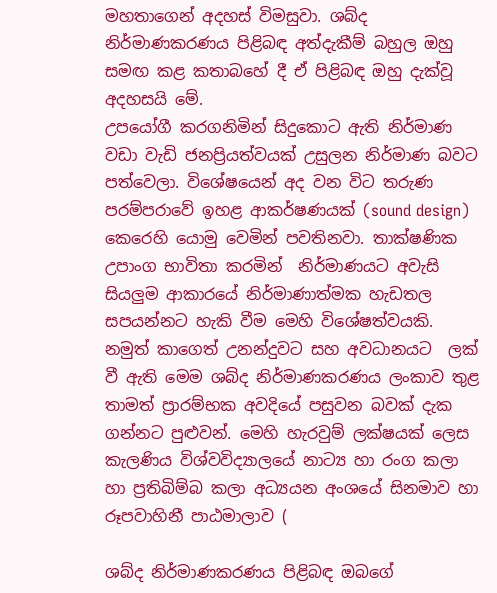මහතාගෙන් අදහස් විමසුවා. ශබ්ද නිර්මාණකරණය පිළිබඳ අත්දැකීම් බහුල ඔහු සමඟ කළ කතාබහේ දී ඒ පිළිබඳ ඔහු දැක්වූ අදහසයි මේ.
උපයෝගී කරගනිමින් සිදුකොට ඇති නිර්මාණ වඩා වැඩි ජනප්‍රියත්වයක් උසුලන නිර්මාණ බවට  පත්වෙලා. විශේෂයෙන් අද වන විට තරුණ පරම්පරාවේ ඉහළ ආකර්ෂණයක් (sound design)  කෙරෙහි යොමු වෙමින් පවතිනවා. තාක්ෂණික උපාංග භාවිතා කරමින්  නිර්මාණයට අවැසි සියලුම ආකාරයේ නිර්මාණාත්මක හැඩතල සපයන්නට හැකි වීම මෙහි විශේෂත්වයකි. නමුත් කාගෙත් උනන්දුවට සහ අවධානයට  ලක් වී ඇති මෙම ශබ්ද නිර්මාණකරණය ලංකාව තුළ තාමත් ප්‍රාරම්භක අවදියේ පසුවන බවක් දැක ගන්නට පුළුවන්. මෙහි හැරවුම් ලක්ෂයක් ලෙස කැලණිය විශ්වවිද්‍යාලයේ නාට්‍ය හා රංග කලා හා ප්‍රතිබිම්බ කලා අධ්‍යයන අංශයේ සිනමාව හා රූපවාහිනී පාඨමාලාව (

ශබ්ද නිර්මාණකරණය පිළිබඳ ඔබගේ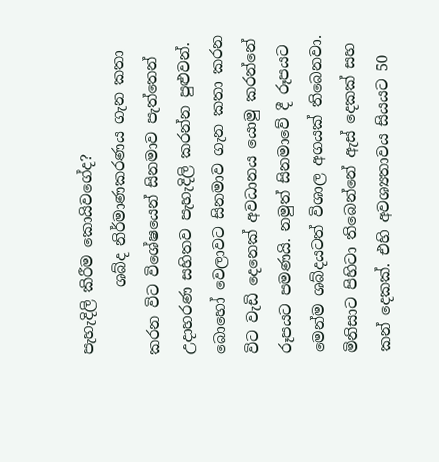පැහැදිලි කිරීම කොයිවගේද?
         ශබ්ද නිර්මාණකරණය ගැන කතා කරන විට විශේෂයෙන් සිනමාව පැත්තෙන් උදාහරණ සහිතව පැහැදිලි කරන්න පුළුවන්. බොහෝ වෙලාවට සිනමාව ගැන කතා කරන විට වැඩි දෙනෙක් අවධානය යොමු කරන්නේ රූපයට පමණයි. නමුත් සිනමාවේ දී රූපයට මෙන්ම ශබ්දයටත් විශාල අගයක් තිබෙනවා. මිනිසාට පිහිටා තිබෙන්නේ ඇස් දෙකක් සහ කන් දෙකක්. එහි අවශ්‍යතාවය සියයට 50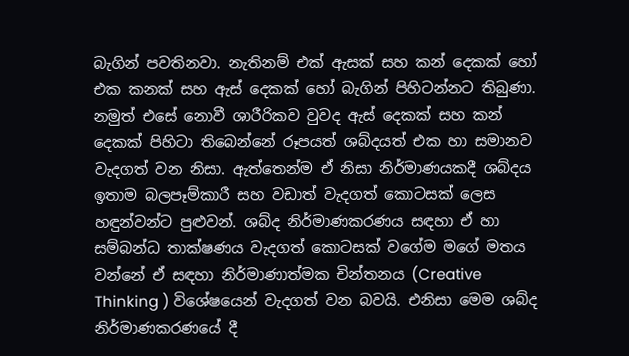බැගින් පවතිනවා. නැතිනම් එක් ඇසක් සහ කන් දෙකක් හෝ එක කනක් සහ ඇස් දෙකක් හෝ බැගින් පිහිටන්නට තිබුණා. නමුත් එසේ නොවී ශාරීරිකව වුවද ඇස් දෙකක් සහ කන් දෙකක් පිහිටා තිබෙන්නේ රූපයත් ශබ්දයත් එක හා සමානව වැදගත් වන නිසා. ඇත්තෙන්ම ඒ නිසා නිර්මාණයකදී ශබ්දය ඉතාම බලපෑම්කාරී සහ වඩාත් වැදගත් කොටසක් ලෙස හඳුන්වන්ට පුළුවන්. ශබ්ද නිර්මාණකරණය සඳහා ඒ හා සම්බන්ධ තාක්ෂණය වැදගත් කොටසක් වගේම මගේ මතය වන්නේ ඒ සඳහා නිර්මාණාත්මක චින්තනය (Creative Thinking ) විශේෂයෙන් වැදගත් වන බවයි. එනිසා මෙම ශබ්ද නිර්මාණකරණයේ දී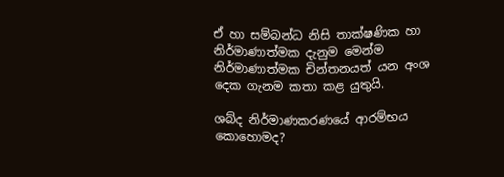ඒ හා සම්බන්ධ නිසි තාක්ෂණික හා නිර්මාණාත්මක දැනුම මෙන්ම නිර්මාණාත්මක චින්තනයත් යන අංශ දෙක ගැනම කතා කළ යුතුයි.

ශබ්ද නිර්මාණකරණයේ ආරම්භය කොහොමද?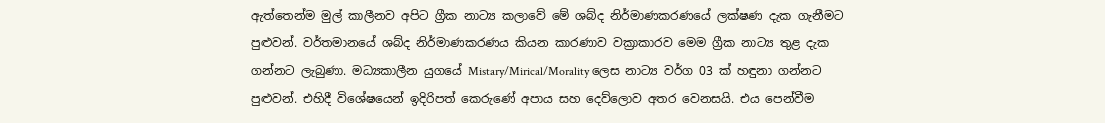ඇත්තෙන්ම මුල් කාලීනව අපිට ග්‍රීක නාට්‍ය කලාවේ මේ ශබ්ද නිර්මාණකරණයේ ලක්ෂණ දැක ගැනීමට පුළුවන්. වර්තමානයේ ශබ්ද නිර්මාණකරණය කියන කාරණාව වක්‍රාකාරව මෙම ග්‍රීක නාට්‍ය තුළ දැක ගන්නට ලැබුණා. මධ්‍යකාලීන යුගයේ Mistary/Mirical/Morality ලෙස නාට්‍ය වර්ග 03 ක් හඳුනා ගන්නට පුළුවන්. එහිදී විශේෂයෙන් ඉදිරිපත් කෙරුණේ අපාය සහ දෙව්ලොව අතර වෙනසයි. එය පෙන්වීම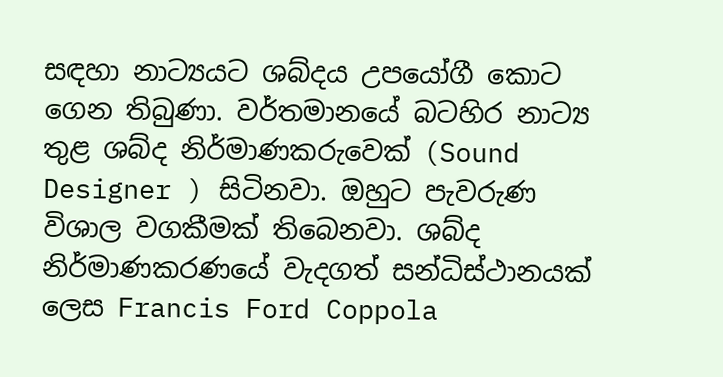සඳහා නාට්‍යයට ශබ්දය උපයෝගී කොට ගෙන තිබුණා. වර්තමානයේ බටහිර නාට්‍ය තුළ ශබ්ද නිර්මාණකරුවෙක් (Sound Designer ) සිටිනවා. ඔහුට පැවරුණ විශාල වගකීමක් තිබෙනවා. ශබ්ද නිර්මාණකරණයේ වැදගත් සන්ධිස්ථානයක් ලෙස Francis Ford Coppola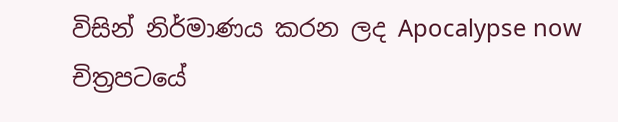විසින් නිර්මාණය කරන ලද Apocalypse now  චිත්‍රපටයේ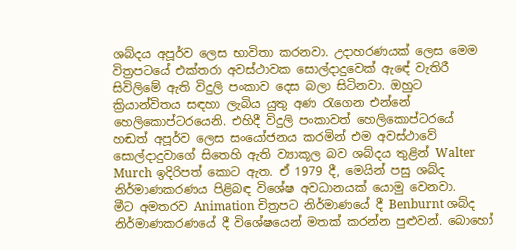ශබ්දය අපූර්ව ලෙස භාවිතා කරනවා. උදාහරණයක් ලෙස මෙම විත්‍රපටයේ එක්තරා අවස්ථාවක සොල්දාදුවෙක් ඇඳේ වැතිරී සිවිලිමේ ඇති විදුලි පංකාව දෙස බලා සිටිනවා. ඔහුට ක්‍රියාන්විතය සඳහා ලැබිය යුතු අණ රැගෙන එන්නේ හෙලිකොප්ටරයෙනි. එහිදී විදුලි පංකාවත් හෙලිකොප්ටරයේ හඬත් අපූර්ව ලෙස සංයෝජනය කරමින් එම අවස්ථාවේ සොල්දාදුවාගේ සිතෙහි ඇති ව්‍යාකූල බව ශබ්දය තුළින් Walter Murch ඉදිරිපත් කොට ඇත. ඒ 1979 දී, මෙයින් පසු ශබ්ද නිර්මාණකරණය පිළිබඳ විශේෂ අවධානයක් යොමු වෙනවා.
මීට අමතරව Animation චිත්‍රපට නිර්මාණයේ දී Benburnt ශබ්ද නිර්මාණකරණයේ දී විශේෂයෙන් මතක් කරන්න පුළුවන්. බොහෝ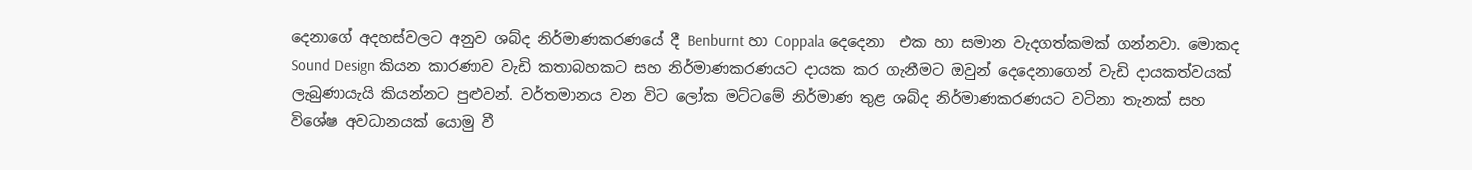දෙනාගේ අදහස්වලට අනුව ශබ්ද නිර්මාණකරණයේ දී Benburnt හා Coppala දෙදෙනා  එක හා සමාන වැදගත්කමක් ගන්නවා. මොකද Sound Design කියන කාරණාව වැඩි කතාබහකට සහ නිර්මාණකරණයට දායක කර ගැනීමට ඔවුන් දෙදෙනාගෙන් වැඩි දායකත්වයක් ලැබුණායැයි කියන්නට පුළුවන්. වර්තමානය වන විට ලෝක මට්ටමේ නිර්මාණ තුළ ශබ්ද නිර්මාණකරණයට වටිනා තැනක් සහ විශේෂ අවධානයක් යොමු වී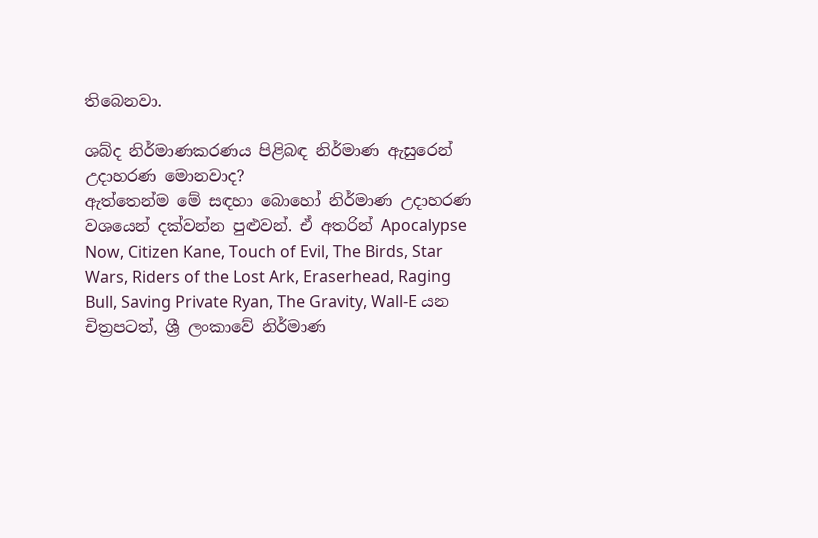තිබෙනවා.

ශබ්ද නිර්මාණකරණය පිළිබඳ නිර්මාණ ඇසුරෙන් උදාහරණ මොනවාද?
ඇත්තෙන්ම මේ සඳහා බොහෝ නිර්මාණ උදාහරණ වශයෙන් දක්වන්න පුළුවන්. ඒ අතරින් Apocalypse Now, Citizen Kane, Touch of Evil, The Birds, Star Wars, Riders of the Lost Ark, Eraserhead, Raging Bull, Saving Private Ryan, The Gravity, Wall-E යන චිත්‍රපටත්, ශ්‍රී ලංකාවේ නිර්මාණ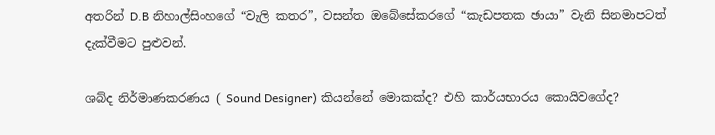අතරින් D.B නිහාල්සිංහගේ “වැලි කතර”, වසන්ත ඔබේසේකරගේ “කැඩපතක ඡායා” වැනි සිනමාපටත් දැක්වීමට පුළුවන්.

ශබ්ද නිර්මාණකරණය ( Sound Designer) කියන්නේ මොකක්ද? එහි කාර්යභාරය කොයිවගේද?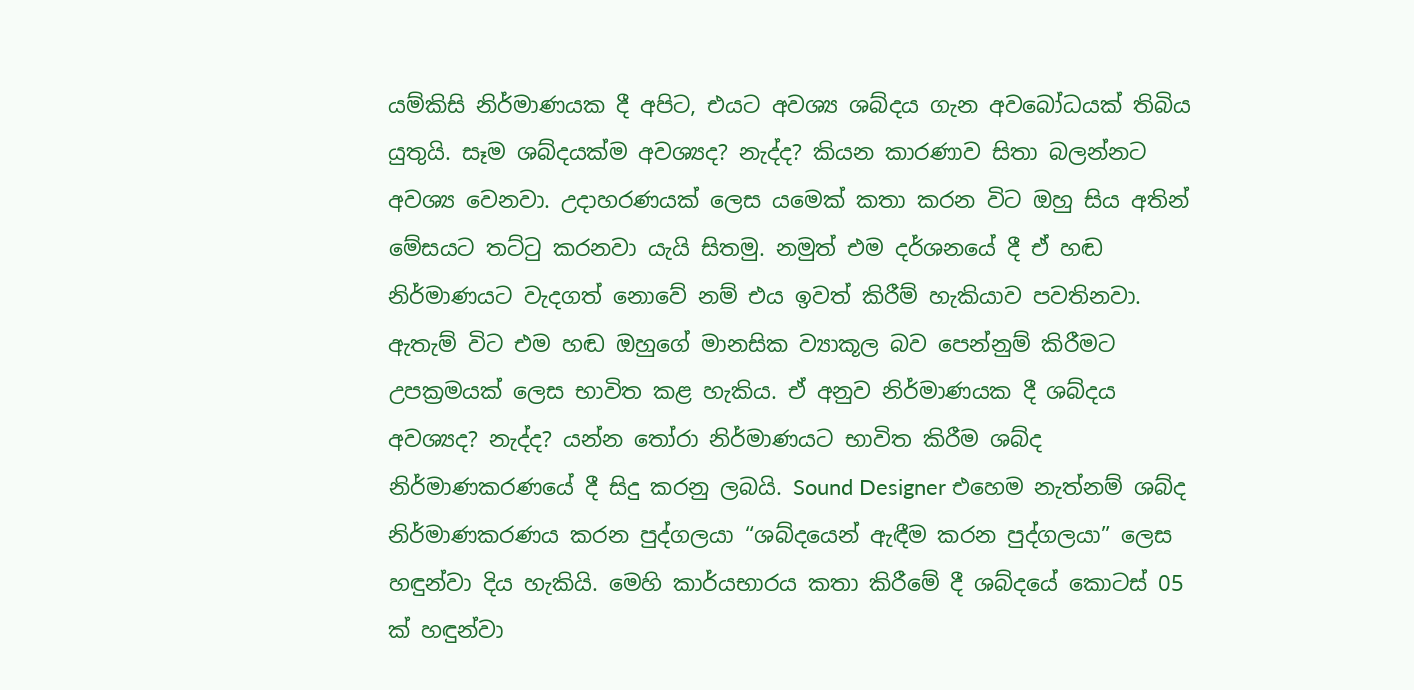යම්කිසි නිර්මාණයක දී අපිට, එයට අවශ්‍ය ශබ්දය ගැන අවබෝධයක් තිබිය යුතුයි. සෑම ශබ්දයක්ම අවශ්‍යද? නැද්ද? කියන කාරණාව සිතා බලන්නට අවශ්‍ය වෙනවා. උදාහරණයක් ලෙස යමෙක් කතා කරන විට ඔහු සිය අතින් මේසයට තට්ටු කරනවා යැයි සිතමු. නමුත් එම දර්ශනයේ දී ඒ හඬ නිර්මාණයට වැදගත් නොවේ නම් එය ඉවත් කිරීම් හැකියාව පවතිනවා. ඇතැම් විට එම හඬ ඔහුගේ මානසික ව්‍යාකූල බව පෙන්නුම් කිරීමට උපක්‍රමයක් ලෙස භාවිත කළ හැකිය. ඒ අනුව නිර්මාණයක දී ශබ්දය අවශ්‍යද? නැද්ද? යන්න තෝරා නිර්මාණයට භාවිත කිරීම ශබ්ද නිර්මාණකරණයේ දී සිදු කරනු ලබයි. Sound Designer එහෙම නැත්නම් ශබ්ද නිර්මාණකරණය කරන පුද්ගලයා “ශබ්දයෙන් ඇඳීම කරන පුද්ගලයා” ලෙස හඳුන්වා දිය හැකියි. මෙහි කාර්යභාරය කතා කිරීමේ දී ශබ්දයේ කොටස් 05 ක් හඳුන්වා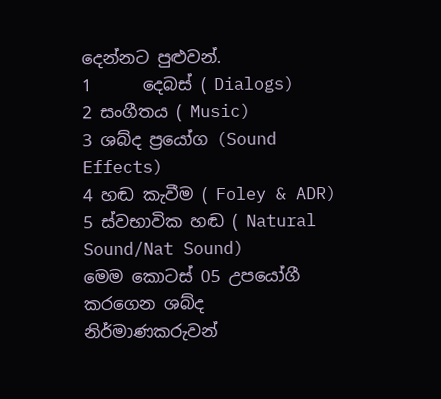දෙන්නට පුළුවන්.
1      දෙබස් ( Dialogs)
2 සංගීතය ( Music)
3 ශබ්ද ප්‍රයෝග (Sound Effects)
4 හඬ කැවීම ( Foley & ADR)
5 ස්වභාවික හඬ ( Natural Sound/Nat Sound)
මෙම කොටස් 05 උපයෝගී කරගෙන ශබ්ද නිර්මාණකරුවන්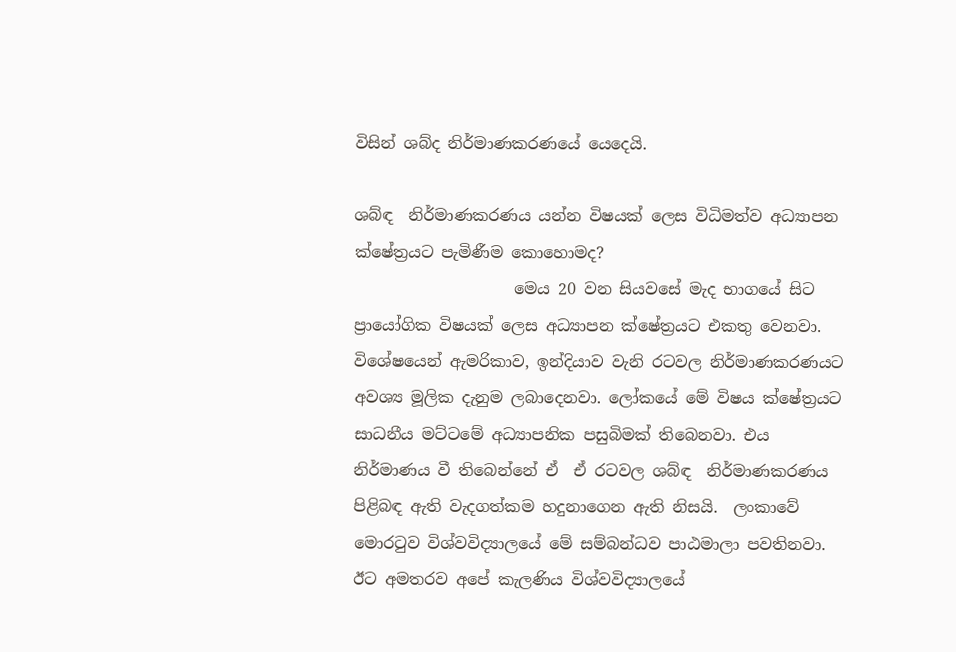විසින් ශබ්ද නිර්මාණකරණයේ යෙදෙයි.

ශබ්ඳ  නිර්මාණකරණය යන්න විෂයක් ලෙස විධිමත්ව අධ්‍යාපන ක්ෂේත්‍රයට පැමිණීම කොහොමද?
                    මෙය 20 වන සියවසේ මැද භාගයේ සිට ප්‍රායෝගික විෂයක් ලෙස අධ්‍යාපන ක්ෂේත්‍රයට එකතු වෙනවා. විශේෂයෙන් ඇමරිකාව, ඉන්දියාව වැනි රටවල නිර්මාණකරණයට අවශ්‍ය මූලික දැනුම ලබාදෙනවා. ලෝකයේ මේ විෂය ක්ෂේත්‍රයට සාධනීය මට්ටමේ අධ්‍යාපනික පසුබිමක් තිබෙනවා. එය නිර්මාණය වී තිබෙන්නේ ඒ  ඒ රටවල ශබ්ඳ  නිර්මාණකරණය පිළිබඳ ඇති වැදගත්කම හදුනාගෙන ඇති නිසයි.  ලංකාවේ මොරටුව විශ්වවිද්‍යාලයේ මේ සම්බන්ධව පාඨමාලා පවතිනවා. ඊට අමතරව අපේ කැලණිය විශ්වවිද්‍යාලයේ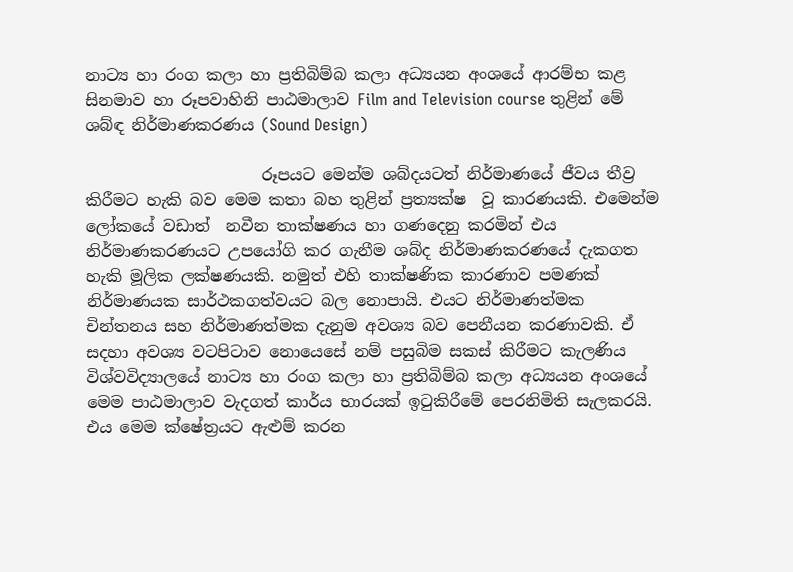නාට්‍ය හා රංග කලා හා ප්‍රතිබිම්බ කලා අධ්‍යයන අංශයේ ආරම්භ කළ සිනමාව හා රූපවාහිනි පාඨමාලාව Film and Television course තුළින් මේ ශබ්ඳ නිර්මාණකරණය (Sound Design)

                      රූපයට මෙන්ම ශබ්දයටත් නිර්මාණයේ ජීවය තීව්‍ර කිරීමට හැකි බව මෙම කතා බහ තුළින් ප්‍රත්‍යක්ෂ  වූ කාරණයකි. එමෙන්ම ලෝකයේ වඩාත්  නවීන තාක්ෂණය හා ගණදෙනු කරමින් එය නිර්මාණකරණයට උපයෝගි කර ගැනීම ශබ්ද නිර්මාණකරණයේ දැකගත හැකි මූලික ලක්ෂණයකි. නමුත් එහි තාක්ෂණික කාරණාව පමණක් නිර්මාණයක සාර්ථකගත්වයට බල නොපායි. එයට නිර්මාණත්මක චින්තනය සහ නිර්මාණත්මක දැනුම අවශ්‍ය බව පෙනීයන කරණාවකි. ඒ සදහා අවශ්‍ය වටපිටාව නොයෙසේ නම් පසුබිම සකස් කිරීමට කැලණිය විශ්වවිද්‍යාලයේ නාට්‍ය හා රංග කලා හා ප්‍රතිබිම්බ කලා අධ්‍යයන අංශයේ මෙම පාඨමාලාව වැදගත් කාර්ය භාරයක් ඉටුකිරීමේ පෙරනිමිති සැලකරයි. එය මෙම ක්ෂේත්‍රයට ඇළුම් කරන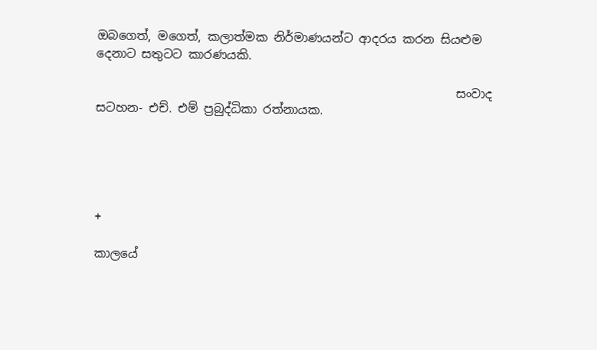ඔබගෙත්, මගෙත්, කලාත්මක නිර්මාණයන්ට ආදරය කරන සියළුම දෙනාට සතුටට කාරණයකි.

                                                            සංවාද සටහන‐ එච්. එම් ප්‍රබුද්ධිකා රත්නායක.





+

කාලයේ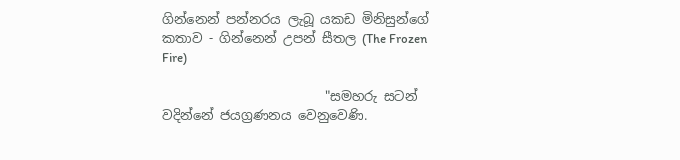ගින්නෙන් පන්නරය ලැබූ යකඩ මිනිසුන්ගේ කතාව - ගින්නෙන් උපන් සීතල (The Frozen Fire)

                         "සමහරු සටන් වදින්නේ ජයග්‍රණනය වෙනුවෙණි.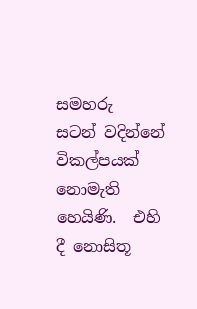සමහරු  සටන් වදින්නේ විකල්පයක් නොමැති හෙයිණි.  එහි දී නොසිතූ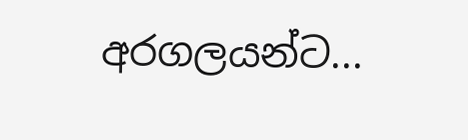අරගලයන්ට...